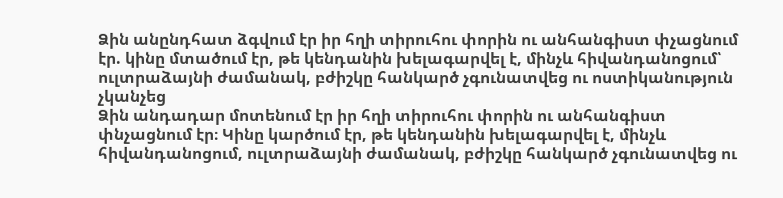Ձին անընդհատ ձգվում էր իր հղի տիրուհու փորին ու անհանգիստ փչացնում էր. կինը մտածում էր, թե կենդանին խելագարվել է, մինչև հիվանդանոցում՝ ուլտրաձայնի ժամանակ, բժիշկը հանկարծ չգունատվեց ու ոստիկանություն չկանչեց
Ձին անդադար մոտենում էր իր հղի տիրուհու փորին ու անհանգիստ փնչացնում էր։ Կինը կարծում էր, թե կենդանին խելագարվել է, մինչև հիվանդանոցում, ուլտրաձայնի ժամանակ, բժիշկը հանկարծ չգունատվեց ու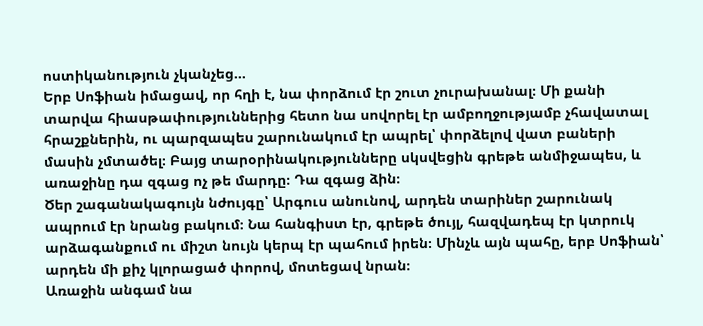ոստիկանություն չկանչեց…
Երբ Սոֆիան իմացավ, որ հղի է, նա փորձում էր շուտ չուրախանալ։ Մի քանի տարվա հիասթափություններից հետո նա սովորել էր ամբողջությամբ չհավատալ հրաշքներին, ու պարզապես շարունակում էր ապրել՝ փորձելով վատ բաների մասին չմտածել։ Բայց տարօրինակությունները սկսվեցին գրեթե անմիջապես, և առաջինը դա զգաց ոչ թե մարդը։ Դա զգաց ձին։
Ծեր շագանակագույն նժույգը՝ Արգուս անունով, արդեն տարիներ շարունակ ապրում էր նրանց բակում։ Նա հանգիստ էր, գրեթե ծույլ, հազվադեպ էր կտրուկ արձագանքում ու միշտ նույն կերպ էր պահում իրեն։ Մինչև այն պահը, երբ Սոֆիան՝ արդեն մի քիչ կլորացած փորով, մոտեցավ նրան։
Առաջին անգամ նա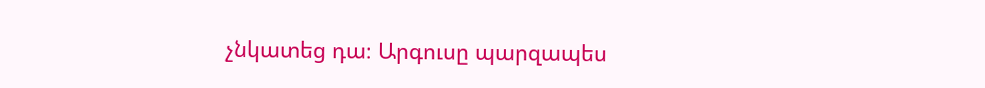չնկատեց դա։ Արգուսը պարզապես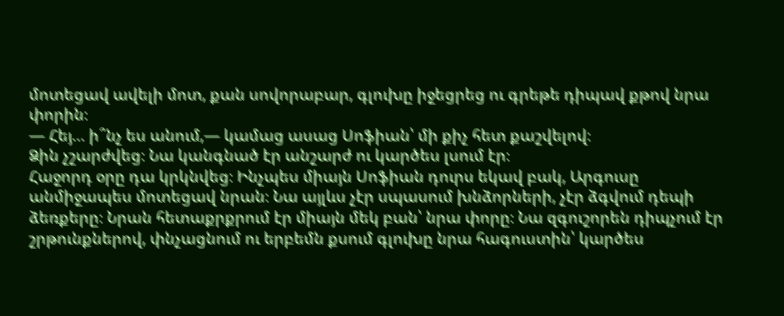մոտեցավ ավելի մոտ, քան սովորաբար, գլուխը իջեցրեց ու գրեթե դիպավ քթով նրա փորին։
— Հեյ… ի՞նչ ես անում,— կամաց ասաց Սոֆիան՝ մի քիչ հետ քաշվելով։
Ձին չշարժվեց։ Նա կանգնած էր անշարժ ու կարծես լսում էր։
Հաջորդ օրը դա կրկնվեց։ Ինչպես միայն Սոֆիան դուրս եկավ բակ, Արգուսը անմիջապես մոտեցավ նրան։ Նա այլևս չէր սպասում խնձորների, չէր ձգվում դեպի ձեռքերը։ Նրան հետաքրքրում էր միայն մեկ բան՝ նրա փորը։ Նա զգուշորեն դիպչում էր շրթունքներով, փնչացնում ու երբեմն քսում գլուխը նրա հագուստին՝ կարծես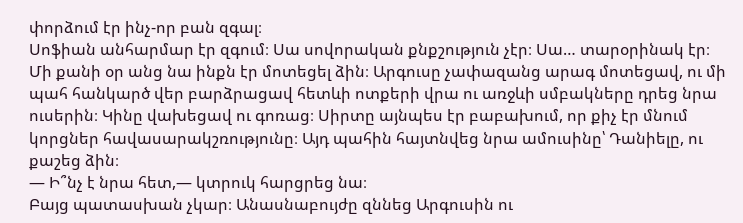փորձում էր ինչ-որ բան զգալ։
Սոֆիան անհարմար էր զգում։ Սա սովորական քնքշություն չէր։ Սա… տարօրինակ էր։
Մի քանի օր անց նա ինքն էր մոտեցել ձին։ Արգուսը չափազանց արագ մոտեցավ, ու մի պահ հանկարծ վեր բարձրացավ հետևի ոտքերի վրա ու առջևի սմբակները դրեց նրա ուսերին։ Կինը վախեցավ ու գոռաց։ Սիրտը այնպես էր բաբախում, որ քիչ էր մնում կորցներ հավասարակշռությունը։ Այդ պահին հայտնվեց նրա ամուսինը՝ Դանիելը, ու քաշեց ձին։
— Ի՞նչ է նրա հետ,— կտրուկ հարցրեց նա։
Բայց պատասխան չկար։ Անասնաբույժը զննեց Արգուսին ու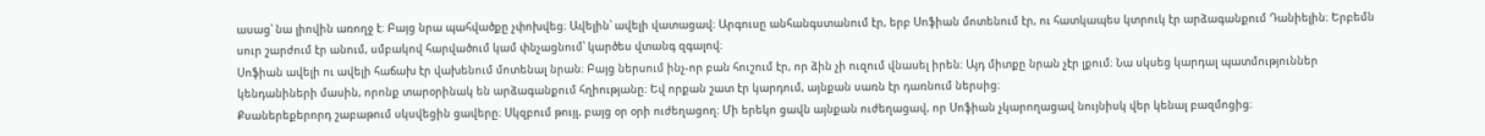ասաց՝ նա լիովին առողջ է։ Բայց նրա պահվածքը չփոխվեց։ Ավելին՝ ավելի վատացավ։ Արգուսը անհանգստանում էր, երբ Սոֆիան մոտենում էր, ու հատկապես կտրուկ էր արձագանքում Դանիելին։ Երբեմն սուր շարժում էր անում, սմբակով հարվածում կամ փնչացնում՝ կարծես վտանգ զգալով։
Սոֆիան ավելի ու ավելի հաճախ էր վախենում մոտենալ նրան։ Բայց ներսում ինչ-որ բան հուշում էր, որ ձին չի ուզում վնասել իրեն։ Այդ միտքը նրան չէր լքում։ Նա սկսեց կարդալ պատմություններ կենդանիների մասին, որոնք տարօրինակ են արձագանքում հղիությանը։ Եվ որքան շատ էր կարդում, այնքան սառն էր դառնում ներսից։
Քսաներեքերորդ շաբաթում սկսվեցին ցավերը։ Սկզբում թույլ, բայց օր օրի ուժեղացող։ Մի երեկո ցավն այնքան ուժեղացավ, որ Սոֆիան չկարողացավ նույնիսկ վեր կենալ բազմոցից։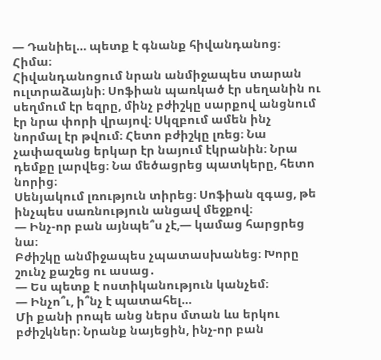— Դանիել… պետք է գնանք հիվանդանոց։ Հիմա։
Հիվանդանոցում նրան անմիջապես տարան ուլտրաձայնի։ Սոֆիան պառկած էր սեղանին ու սեղմում էր եզրը, մինչ բժիշկը սարքով անցնում էր նրա փորի վրայով։ Սկզբում ամեն ինչ նորմալ էր թվում։ Հետո բժիշկը լռեց։ Նա չափազանց երկար էր նայում էկրանին։ Նրա դեմքը լարվեց։ Նա մեծացրեց պատկերը, հետո նորից։
Սենյակում լռություն տիրեց։ Սոֆիան զգաց, թե ինչպես սառնություն անցավ մեջքով։
— Ինչ-որ բան այնպե՞ս չէ,— կամաց հարցրեց նա։
Բժիշկը անմիջապես չպատասխանեց։ Խորը շունչ քաշեց ու ասաց․
— Ես պետք է ոստիկանություն կանչեմ։
— Ինչո՞ւ, ի՞նչ է պատահել…
Մի քանի րոպե անց ներս մտան ևս երկու բժիշկներ։ Նրանք նայեցին, ինչ-որ բան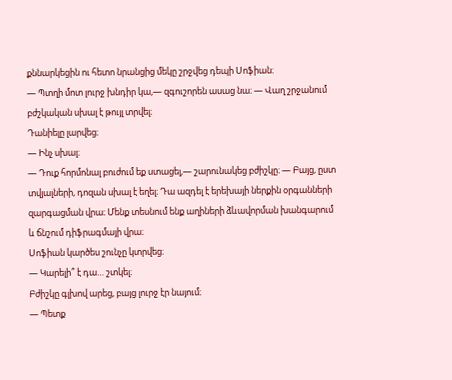քննարկեցին ու հետո նրանցից մեկը շրջվեց դեպի Սոֆիան։
— Պտղի մոտ լուրջ խնդիր կա,— զգուշորեն ասաց նա։ — Վաղ շրջանում բժշկական սխալ է թույլ տրվել։
Դանիելը լարվեց։
— Ինչ սխալ։
— Դուք հորմոնալ բուժում եք ստացել,— շարունակեց բժիշկը։ — Բայց, ըստ տվյալների, դոզան սխալ է եղել։ Դա ազդել է երեխայի ներքին օրգանների զարգացման վրա։ Մենք տեսնում ենք աղիների ձևավորման խանգարում և ճնշում դիֆրագմայի վրա։
Սոֆիան կարծես շունչը կտրվեց։
— Կարելի՞ է դա… շտկել։
Բժիշկը գլխով արեց, բայց լուրջ էր նայում։
— Պետք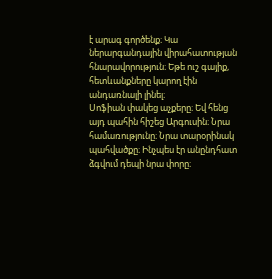է արագ գործենք։ Կա ներարգանդային վիրահատության հնարավորություն։ Եթե ուշ գայիք, հետևանքները կարող էին անդառնալի լինել։
Սոֆիան փակեց աչքերը։ Եվ հենց այդ պահին հիշեց Արգուսին։ Նրա համառությունը։ Նրա տարօրինակ պահվածքը։ Ինչպես էր անընդհատ ձգվում դեպի նրա փորը։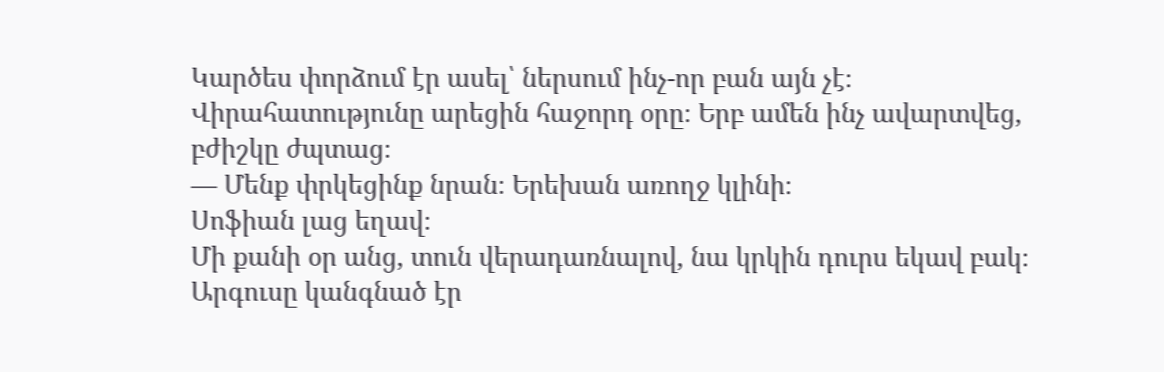Կարծես փորձում էր ասել՝ ներսում ինչ-որ բան այն չէ։
Վիրահատությունը արեցին հաջորդ օրը։ Երբ ամեն ինչ ավարտվեց, բժիշկը ժպտաց։
— Մենք փրկեցինք նրան։ Երեխան առողջ կլինի։
Սոֆիան լաց եղավ։
Մի քանի օր անց, տուն վերադառնալով, նա կրկին դուրս եկավ բակ։ Արգուսը կանգնած էր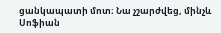ցանկապատի մոտ։ Նա չշարժվեց, մինչև Սոֆիան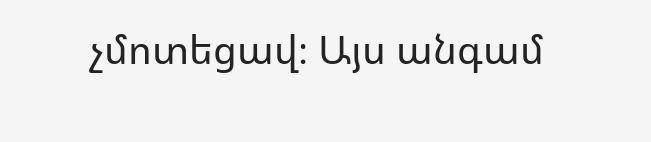չմոտեցավ։ Այս անգամ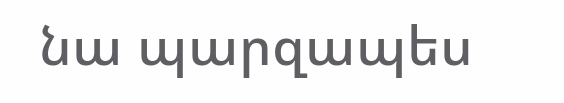նա պարզապես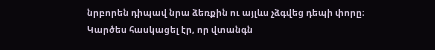նրբորեն դիպավ նրա ձեռքին ու այլևս չձգվեց դեպի փորը։
Կարծես հասկացել էր, որ վտանգն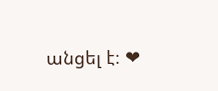անցել է։ ❤